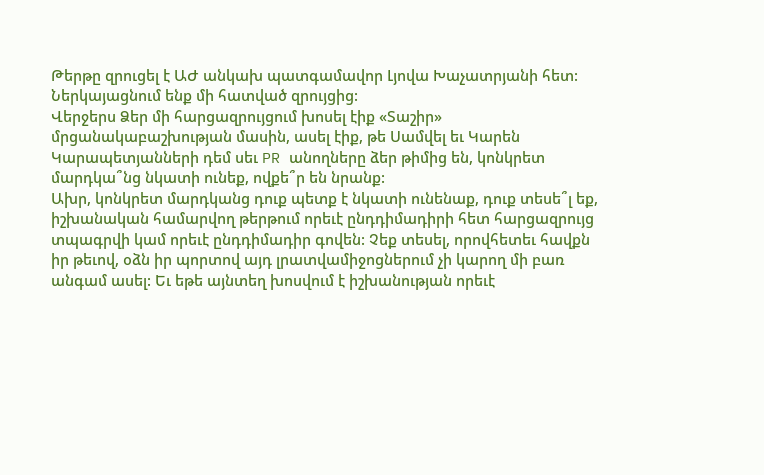Թերթը զրուցել է ԱԺ անկախ պատգամավոր Լյովա Խաչատրյանի հետ: Ներկայացնում ենք մի հատված զրույցից:
Վերջերս Ձեր մի հարցազրույցում խոսել էիք «Տաշիր» մրցանակաբաշխության մասին, ասել էիք, թե Սամվել եւ Կարեն Կարապետյանների դեմ սեւ PR անողները ձեր թիմից են, կոնկրետ մարդկա՞նց նկատի ունեք, ովքե՞ր են նրանք:
Ախր, կոնկրետ մարդկանց դուք պետք է նկատի ունենաք, դուք տեսե՞լ եք, իշխանական համարվող թերթում որեւէ ընդդիմադիրի հետ հարցազրույց տպագրվի կամ որեւէ ընդդիմադիր գովեն: Չեք տեսել, որովհետեւ հավքն իր թեւով, օձն իր պորտով այդ լրատվամիջոցներում չի կարող մի բառ անգամ ասել: Եւ եթե այնտեղ խոսվում է իշխանության որեւէ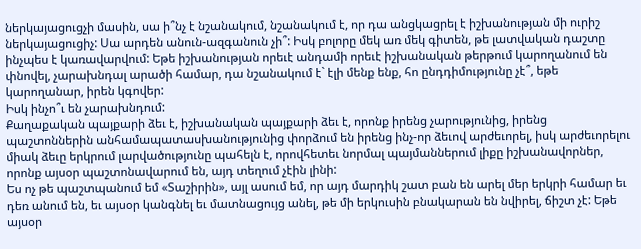ներկայացուցչի մասին, սա ի՞նչ է նշանակում, նշանակում է, որ դա անցկացրել է իշխանության մի ուրիշ ներկայացուցիչ: Սա արդեն անուն-ազգանուն չի՞: Իսկ բոլորը մեկ առ մեկ գիտեն, թե լատվական դաշտը ինչպես է կառավարվում: Եթե իշխանության որեւէ անդամի որեւէ իշխանական թերթում կարողանում են փնովել, չարախնդալ արածի համար, դա նշանակում է` էլի մենք ենք, հո ընդդիմությունը չէ՞, եթե կարողանար, իրեն կգովեր:
Իսկ ինչո՞ւ են չարախնդում:
Քաղաքական պայքարի ձեւ է, իշխանական պայքարի ձեւ է, որոնք իրենց չարությունից, իրենց պաշտոններին անհամապատասխանությունից փորձում են իրենց ինչ-որ ձեւով արժեւորել, իսկ արժեւորելու միակ ձեւը երկրում լարվածությունը պահելն է, որովհետեւ նորմալ պայմաններում լիքը իշխանավորներ, որոնք այսօր պաշտոնավարում են, այդ տեղում չէին լինի:
Ես ոչ թե պաշտպանում եմ «Տաշիրին», այլ ասում եմ, որ այդ մարդիկ շատ բան են արել մեր երկրի համար եւ դեռ անում են, եւ այսօր կանգնել եւ մատնացույց անել, թե մի երկուսին բնակարան են նվիրել, ճիշտ չէ: Եթե այսօր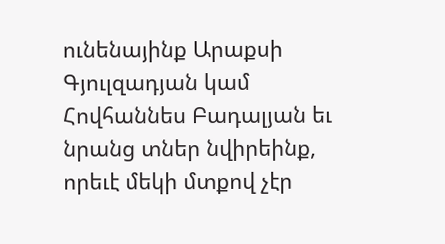ունենայինք Արաքսի Գյուլզադյան կամ Հովհաննես Բադալյան եւ նրանց տներ նվիրեինք, որեւէ մեկի մտքով չէր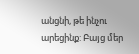անցնի, թե ինչու արեցինք: Բայց մեր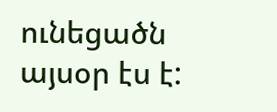ունեցածն այսօր էս է: